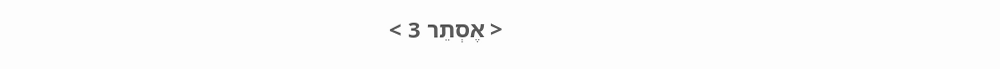< אֶסְתֵר 3 >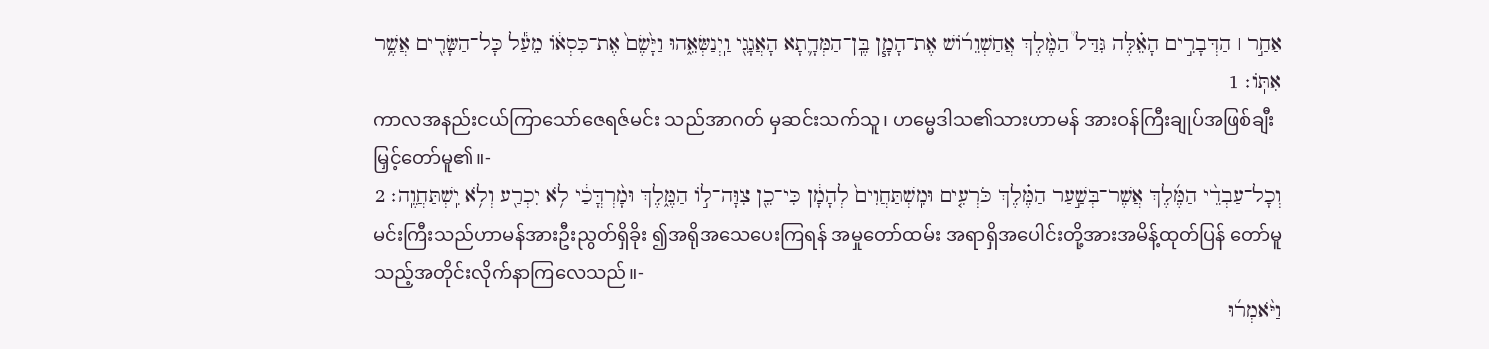אַחַ֣ר ׀ הַדְּבָרִ֣ים הָאֵ֗לֶּה גִּדַּל֩ הַמֶּ֨לֶךְ אֲחַשְׁוֵרֹ֜ושׁ אֶת־הָמָ֧ן בֶּֽן־הַמְּדָ֛תָא הָאֲגָגִ֖י וַֽיְנַשְּׂאֵ֑הוּ וַיָּ֙שֶׂם֙ אֶת־כִּסְאֹ֔ו מֵעַ֕ל כָּל־הַשָּׂרִ֖ים אֲשֶׁ֥ר אִתֹּֽו׃ 1
ကာလအနည်းငယ်ကြာသော်ဇေရဇ်မင်း သည်အာဂတ် မှဆင်းသက်သူ၊ ဟမ္မေဒါသ၏သားဟာမန် အားဝန်ကြီးချုပ်အဖြစ်ချီးမြှင့်တော်မူ၏။-
וְכָל־עַבְדֵ֨י הַמֶּ֜לֶךְ אֲשֶׁר־בְּשַׁ֣עַר הַמֶּ֗לֶךְ כֹּרְעִ֤ים וּמִֽשְׁתַּחֲוִים֙ לְהָמָ֔ן כִּי־כֵ֖ן צִוָּה־לֹ֣ו הַמֶּ֑לֶךְ וּמָ֨רְדֳּכַ֔י לֹ֥א יִכְרַ֖ע וְלֹ֥א יִֽשְׁתַּחֲוֶֽה׃ 2
မင်းကြီးသည်ဟာမန်အားဦးညွတ်ရှိခိုး ၍အရိုအသေပေးကြရန် အမှုတော်ထမ်း အရာရှိအပေါင်းတို့အားအမိန့်ထုတ်ပြန် တော်မူသည့်အတိုင်းလိုက်နာကြလေသည်။-
וַיֹּ֨אמְר֜וּ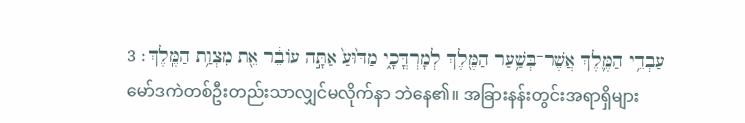עַבְדֵ֥י הַמֶּ֛לֶךְ אֲשֶׁר־בְּשַׁ֥עַר הַמֶּ֖לֶךְ לְמָרְדֳּכָ֑י מַדּ֙וּעַ֙ אַתָּ֣ה עֹובֵ֔ר אֵ֖ת מִצְוַ֥ת הַמֶּֽלֶךְ׃ 3
မော်ဒကဲတစ်ဦးတည်းသာလျှင်မလိုက်နာ ဘဲနေ၏။ အခြားနန်းတွင်းအရာရှိများ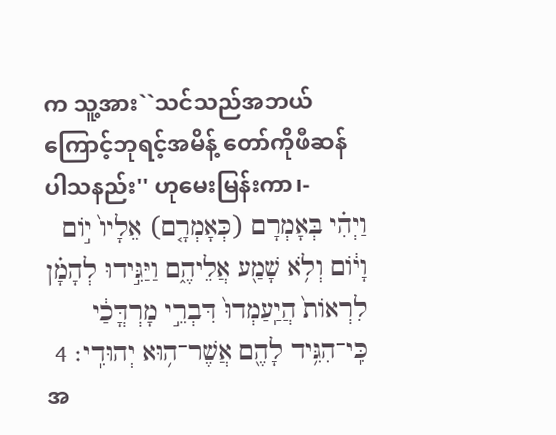က သူ့အား``သင်သည်အဘယ်ကြောင့်ဘုရင့်အမိန့် တော်ကိုဖီဆန်ပါသနည်း'' ဟုမေးမြန်းကာ၊-
וַיְהִ֗י בְּאָמְרָם (כְּאָמְרָ֤ם) אֵלָיו֙ יֹ֣ום וָיֹ֔ום וְלֹ֥א שָׁמַ֖ע אֲלֵיהֶ֑ם וַיַּגִּ֣ידוּ לְהָמָ֗ן לִרְאֹות֙ הֲיַֽעַמְדוּ֙ דִּבְרֵ֣י מָרְדֳּכַ֔י כִּֽי־הִגִּ֥יד לָהֶ֖ם אֲשֶׁר־ה֥וּא יְהוּדִֽי׃ 4
အ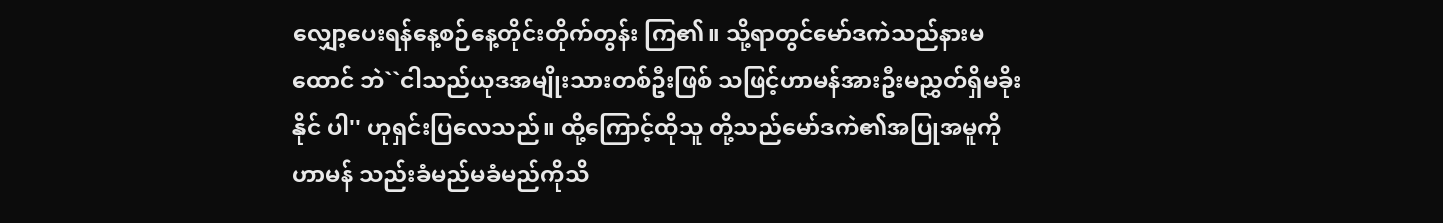လျှော့ပေးရန်နေ့စဉ်နေ့တိုင်းတိုက်တွန်း ကြ၏။ သို့ရာတွင်မော်ဒကဲသည်နားမထောင် ဘဲ``ငါသည်ယုဒအမျိုးသားတစ်ဦးဖြစ် သဖြင့်ဟာမန်အားဦးမညွှတ်ရှိမခိုးနိုင် ပါ'' ဟုရှင်းပြလေသည်။ ထို့ကြောင့်ထိုသူ တို့သည်မော်ဒကဲ၏အပြုအမူကို ဟာမန် သည်းခံမည်မခံမည်ကိုသိ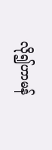လို၍ဟာမန်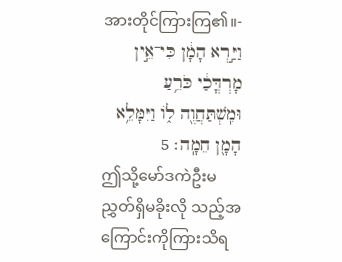အားတိုင်ကြားကြ၏။-
וַיַּ֣רְא הָמָ֔ן כִּי־אֵ֣ין מָרְדֳּכַ֔י כֹּרֵ֥עַ וּמִֽשְׁתַּחֲוֶ֖ה לֹ֑ו וַיִּמָּלֵ֥א הָמָ֖ן חֵמָֽה׃ 5
ဤသို့မော်ဒကဲဦးမညွှတ်ရှိမခိုးလို သည့်အကြောင်းကိုကြားသိရ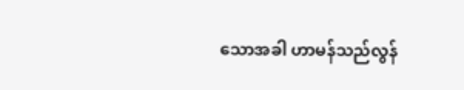သောအခါ ဟာမန်သည်လွန်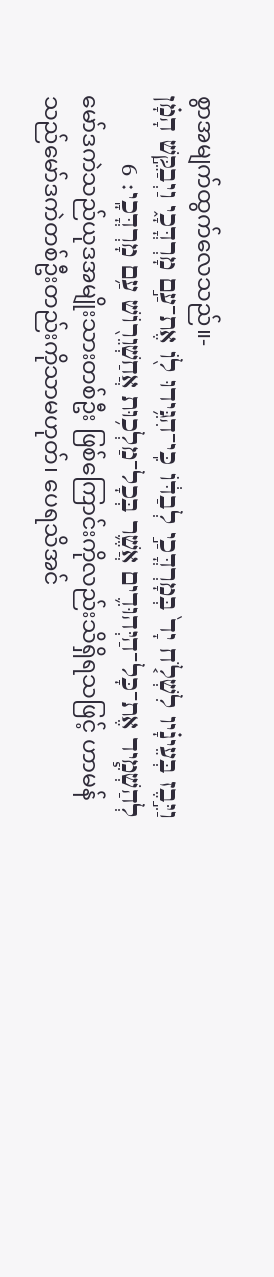စွာအမျက်ထွက်လေသည်။-
וַיִּ֣בֶז בְּעֵינָ֗יו לִשְׁלֹ֤ח יָד֙ בְּמָרְדֳּכַ֣י לְבַדֹּ֔ו כִּֽי־הִגִּ֥ידוּ לֹ֖ו אֶת־עַ֣ם מָרְדֳּכָ֑י וַיְבַקֵּ֣שׁ הָמָ֗ן לְהַשְׁמִ֧יד אֶת־כָּל־הַיְּהוּדִ֛ים אֲשֶׁ֛ר בְּכָל־מַלְכ֥וּת אֲחַשְׁוֵרֹ֖ושׁ עַ֥ם מָרְדֳּכָֽי׃ 6
မော်ဒကဲသည်ယုဒအမျိုးသားတစ်ဦး ဖြစ်ကြောင်းကိုလည်းသိရှိရသဖြင့် ဟာမန် သည်မော်ဒကဲတစ်ဦးတည်းကိုသာမဟုတ်၊ ပေရသိအင်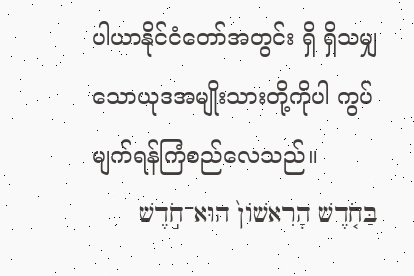ပါယာနိုင်ငံတော်အတွင်း ရှိ ရှိသမျှသောယုဒအမျိုးသားတို့ကိုပါ ကွပ်မျက်ရန်ကြံစည်လေသည်။
בַּחֹ֤דֶשׁ הָרִאשֹׁון֙ הוּא־חֹ֣דֶשׁ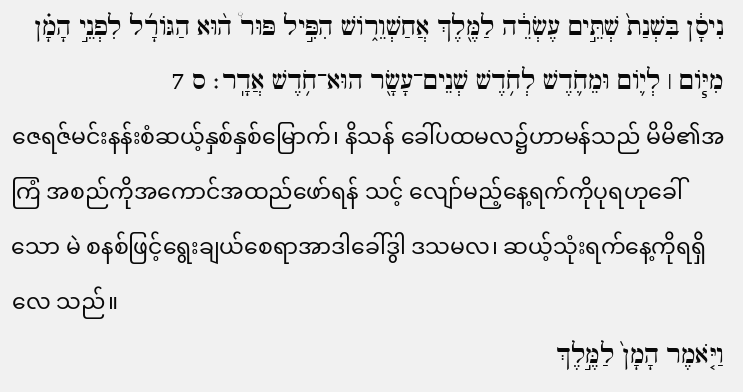נִיסָ֔ן בִּשְׁנַת֙ שְׁתֵּ֣ים עֶשְׂרֵ֔ה לַמֶּ֖לֶךְ אֲחַשְׁוֵרֹ֑ושׁ הִפִּ֣יל פּוּר֩ ה֨וּא הַגֹּורָ֜ל לִפְנֵ֣י הָמָ֗ן מִיֹּ֧ום ׀ לְיֹ֛ום וּמֵחֹ֛דֶשׁ לְחֹ֥דֶשׁ שְׁנֵים־עָשָׂ֖ר הוּא־חֹ֥דֶשׁ אֲדָֽר׃ ס 7
ဇေရဇ်မင်းနန်းစံဆယ့်နှစ်နှစ်မြောက်၊ နိသန် ခေါ်ပထမလ၌ဟာမန်သည် မိမိ၏အကြံ အစည်ကိုအကောင်အထည်ဖော်ရန် သင့် လျော်မည့်နေ့ရက်ကိုပုရဟုခေါ်သော မဲ စနစ်ဖြင့်ရွေးချယ်စေရာအာဒါခေါ်ဒွါ ဒသမလ၊ ဆယ့်သုံးရက်နေ့ကိုရရှိလေ သည်။
וַיֹּ֤אמֶר הָמָן֙ לַמֶּ֣לֶךְ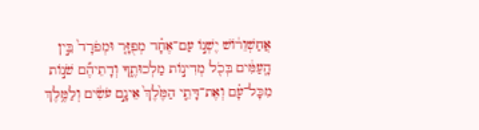אֲחַשְׁוֵרֹ֔ושׁ יֶשְׁנֹ֣ו עַם־אֶחָ֗ד מְפֻזָּ֤ר וּמְפֹרָד֙ בֵּ֣ין הָֽעַמִּ֔ים בְּכֹ֖ל מְדִינֹ֣ות מַלְכוּתֶ֑ךָ וְדָתֵיהֶ֞ם שֹׁנֹ֣ות מִכָּל־עָ֗ם וְאֶת־דָּתֵ֤י הַמֶּ֙לֶךְ֙ אֵינָ֣ם עֹשִׂ֔ים וְלַמֶּ֥לֶךְ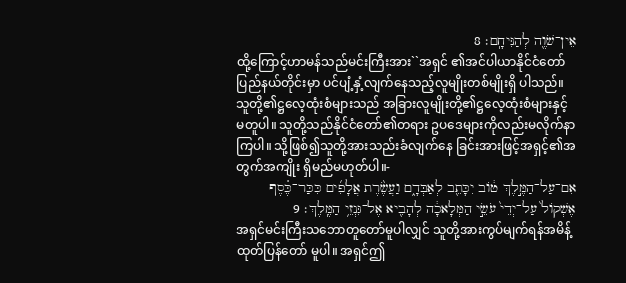אֵין־שֹׁוֶ֖ה לְהַנִּיחָֽם׃ 8
ထို့ကြောင့်ဟာမန်သည်မင်းကြီးအား``အရှင် ၏အင်ပါယာနိုင်ငံတော်ပြည်နယ်တိုင်းမှာ ပင်ပျံ့နှံ့လျက်နေသည့်လူမျိုးတစ်မျိုးရှိ ပါသည်။ သူတို့၏ဋ္ဌလေ့ထုံးစံများသည် အခြားလူမျိုးတို့၏ဋ္ဌလေ့ထုံးစံများနှင့် မတူပါ။ သူတို့သည်နိုင်ငံတော်၏တရား ဥပဒေများကိုလည်းမလိုက်နာကြပါ။ သို့ဖြစ်၍သူတို့အားသည်းခံလျက်နေ ခြင်းအားဖြင့်အရှင့်၏အတွက်အကျိုး ရှိမည်မဟုတ်ပါ။-
אִם־עַל־הַמֶּ֣לֶךְ טֹ֔וב יִכָּתֵ֖ב לְאַבְּדָ֑ם וַעֲשֶׂ֨רֶת אֲלָפִ֜ים כִּכַּר־כֶּ֗סֶף אֶשְׁקֹול֙ עַל־יְדֵי֙ עֹשֵׂ֣י הַמְּלָאכָ֔ה לְהָבִ֖יא אֶל־גִּנְזֵ֥י הַמֶּֽלֶךְ׃ 9
အရှင်မင်းကြီးသဘောတူတော်မူပါလျှင် သူတို့အားကွပ်မျက်ရန်အမိန့်ထုတ်ပြန်တော် မူပါ။ အရှင်ဤ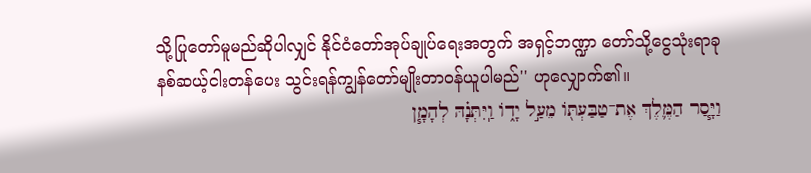သို့ပြုတော်မူမည်ဆိုပါလျှင် နိုင်ငံတော်အုပ်ချုပ်ရေးအတွက် အရှင့်ဘဏ္ဍာ တော်သို့ငွေသုံးရာခုနစ်ဆယ့်ငါးတန်ပေး သွင်းရန်ကျွန်တော်မျိုးတာဝန်ယူပါမည်'' ဟုလျှောက်၏။
וַיָּ֧סַר הַמֶּ֛לֶךְ אֶת־טַבַּעְתֹּ֖ו מֵעַ֣ל יָדֹ֑ו וַֽיִּתְּנָ֗הּ לְהָמָ֧ן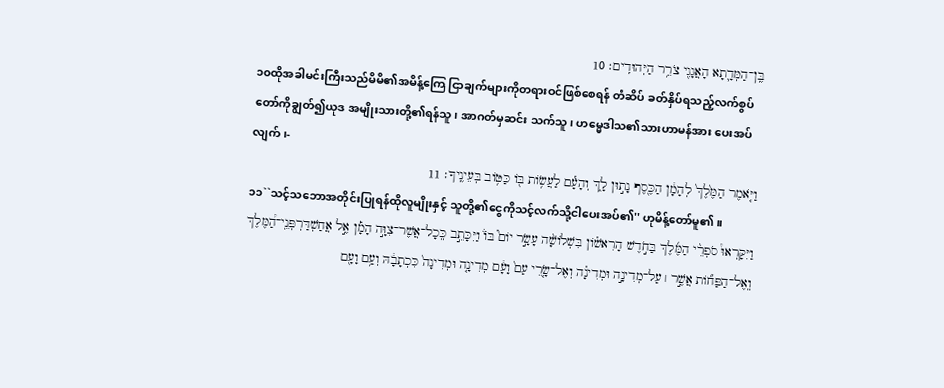בֶּֽן־הַמְּדָ֛תָא הָאֲגָגִ֖י צֹרֵ֥ר הַיְּהוּדִֽים׃ 10
၁၀ထိုအခါမင်းကြီးသည်မိမိ၏အမိန့်ကြေ ငြာချက်များကိုတရားဝင်ဖြစ်စေရန် တံဆိပ် ခတ်နှိပ်ရသည့်လက်စွပ်တော်ကိုချွတ်၍ယုဒ အမျိုးသားတို့၏ရန်သူ၊ အာဂတ်မှဆင်း သက်သူ၊ ဟမ္မေဒါသ၏သားဟာမန်အား ပေးအပ်လျက်၊-
וַיֹּ֤אמֶר הַמֶּ֙לֶךְ֙ לְהָמָ֔ן הַכֶּ֖סֶף נָת֣וּן לָ֑ךְ וְהָעָ֕ם לַעֲשֹׂ֥ות בֹּ֖ו כַּטֹּ֥וב בְּעֵינֶֽיךָ׃ 11
၁၁``သင့်သဘောအတိုင်းပြုရန်ထိုလူမျိုးနှင့် သူတို့၏ငွေကိုသင့်လက်သို့ငါပေးအပ်၏'' ဟုမိန့်တော်မူ၏။
וַיִּקָּרְאוּ֩ סֹפְרֵ֨י הַמֶּ֜לֶךְ בַּחֹ֣דֶשׁ הָרִאשֹׁ֗ון בִּשְׁלֹושָׁ֨ה עָשָׂ֣ר יֹום֮ בֹּו֒ וַיִּכָּתֵ֣ב כְּֽכָל־אֲשֶׁר־צִוָּ֣ה הָמָ֡ן אֶ֣ל אֲחַשְׁדַּרְפְּנֵֽי־הַ֠מֶּלֶךְ וְֽאֶל־הַפַּחֹ֞ות אֲשֶׁ֣ר ׀ עַל־מְדִינָ֣ה וּמְדִינָ֗ה וְאֶל־שָׂ֤רֵי עַם֙ וָעָ֔ם מְדִינָ֤ה וּמְדִינָה֙ כִּכְתָבָ֔הּ וְעַ֥ם וָעָ֖ם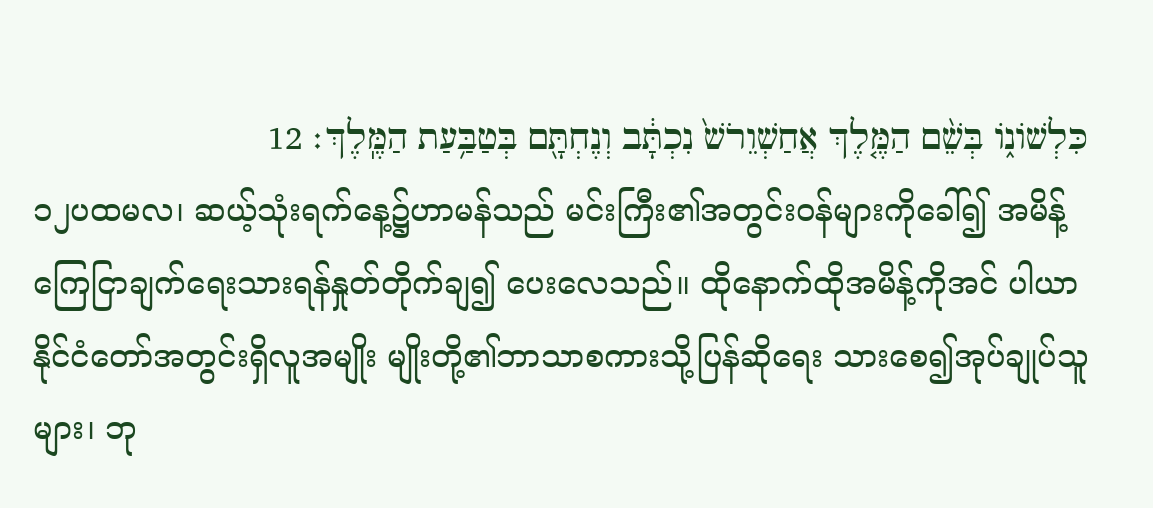כִּלְשֹׁונֹ֑ו בְּשֵׁ֨ם הַמֶּ֤לֶךְ אֲחַשְׁוֵרֹשׁ֙ נִכְתָּ֔ב וְנֶחְתָּ֖ם בְּטַבַּ֥עַת הַמֶּֽלֶךְ׃ 12
၁၂ပထမလ၊ ဆယ့်သုံးရက်နေ့၌ဟာမန်သည် မင်းကြီး၏အတွင်းဝန်များကိုခေါ်၍ အမိန့် ကြေငြာချက်ရေးသားရန်နှုတ်တိုက်ချ၍ ပေးလေသည်။ ထိုနောက်ထိုအမိန့်ကိုအင် ပါယာနိုင်ငံတော်အတွင်းရှိလူအမျိုး မျိုးတို့၏ဘာသာစကားသို့ပြန်ဆိုရေး သားစေ၍အုပ်ချုပ်သူများ၊ ဘု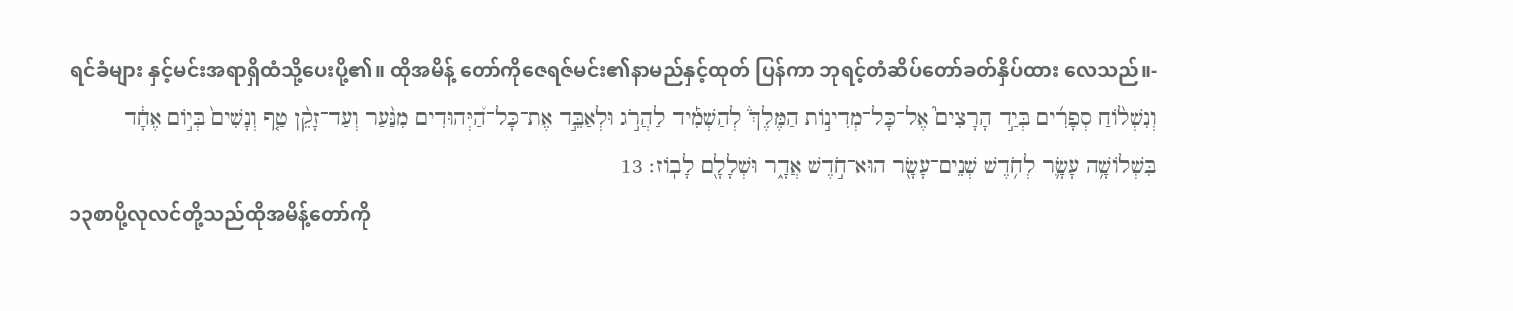ရင်ခံများ နှင့်မင်းအရာရှိထံသို့ပေးပို့၏။ ထိုအမိန့် တော်ကိုဇေရဇ်မင်း၏နာမည်နှင့်ထုတ် ပြန်ကာ ဘုရင့်တံဆိပ်တော်ခတ်နှိပ်ထား လေသည်။-
וְנִשְׁלֹ֨וחַ סְפָרִ֜ים בְּיַ֣ד הָרָצִים֮ אֶל־כָּל־מְדִינֹ֣ות הַמֶּלֶךְ֒ לְהַשְׁמִ֡יד לַהֲרֹ֣ג וּלְאַבֵּ֣ד אֶת־כָּל־הַ֠יְּהוּדִים מִנַּ֨עַר וְעַד־זָקֵ֨ן טַ֤ף וְנָשִׁים֙ בְּיֹ֣ום אֶחָ֔ד בִּשְׁלֹושָׁ֥ה עָשָׂ֛ר לְחֹ֥דֶשׁ שְׁנֵים־עָשָׂ֖ר הוּא־חֹ֣דֶשׁ אֲדָ֑ר וּשְׁלָלָ֖ם לָבֹֽוז׃ 13
၁၃စာပို့လုလင်တို့သည်ထိုအမိန့်တော်ကို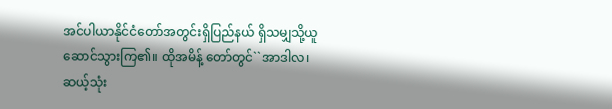အင်ပါယာနိုင်ငံတော်အတွင်းရှိပြည်နယ် ရှိသမျှသို့ယူဆောင်သွားကြ၏။ ထိုအမိန့် တော်တွင်``အာဒါလ၊ ဆယ့်သုံး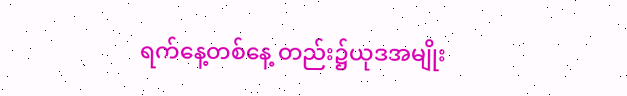ရက်နေ့တစ်နေ့ တည်း၌ယုဒအမျိုး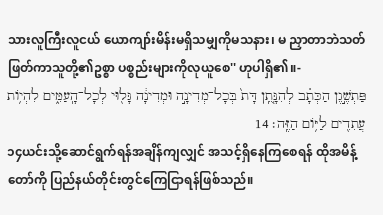သားလူကြီးလူငယ် ယောကျာ်းမိန်းမရှိသမျှကိုမသနား၊ မ ညှာတာဘဲသတ်ဖြတ်ကာသူတို့၏ဥစ္စာ ပစ္စည်းများကိုလုယူစေ'' ဟုပါရှိ၏။-
פַּתְשֶׁ֣גֶן הַכְּתָ֗ב לְהִנָּ֤תֵֽן דָּת֙ בְּכָל־מְדִינָ֣ה וּמְדִינָ֔ה גָּל֖וּי לְכָל־הָֽעַמִּ֑ים לִהְיֹ֥ות עֲתִדִ֖ים לַיֹּ֥ום הַזֶּֽה׃ 14
၁၄ယင်းသို့ဆောင်ရွက်ရန်အချိန်ကျလျှင် အသင့်ရှိနေကြစေရန် ထိုအမိန့်တော်ကို ပြည်နယ်တိုင်းတွင်ကြေငြာရန်ဖြစ်သည်။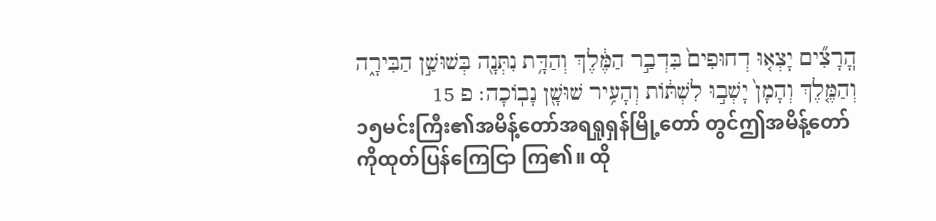הֽ͏ָרָצִ֞ים יָצְא֤וּ דְחוּפִים֙ בִּדְבַ֣ר הַמֶּ֔לֶךְ וְהַדָּ֥ת נִתְּנָ֖ה בְּשׁוּשַׁ֣ן הַבִּירָ֑ה וְהַמֶּ֤לֶךְ וְהָמָן֙ יָשְׁב֣וּ לִשְׁתֹּ֔ות וְהָעִ֥יר שׁוּשָׁ֖ן נָבֹֽוכָה׃ פ 15
၁၅မင်းကြီး၏အမိန့်တော်အရရှုရှန်မြို့တော် တွင်ဤအမိန့်တော်ကိုထုတ်ပြန်ကြေငြာ ကြ၏။ ထို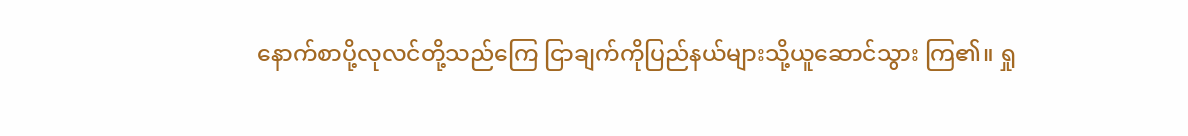နောက်စာပို့လုလင်တို့သည်ကြေ ငြာချက်ကိုပြည်နယ်များသို့ယူဆောင်သွား ကြ၏။ ရှု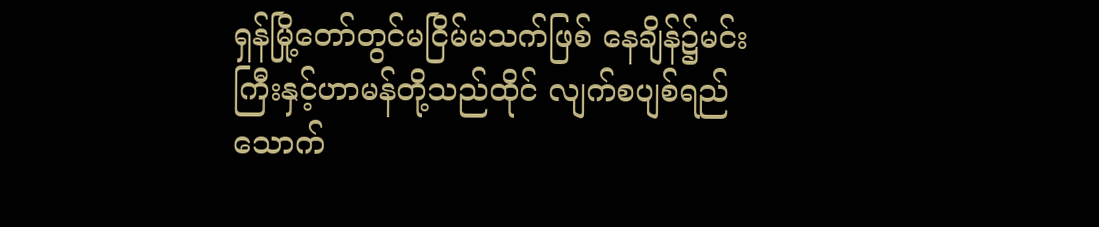ရှန်မြို့တော်တွင်မငြိမ်မသက်ဖြစ် နေချိန်၌မင်းကြီးနှင့်ဟာမန်တို့သည်ထိုင် လျက်စပျစ်ရည်သောက်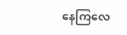နေကြလေ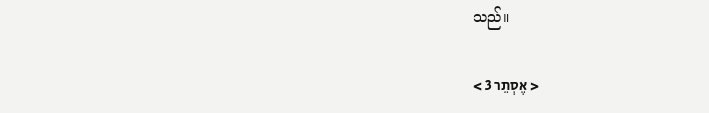သည်။

< אֶסְתֵר 3 >